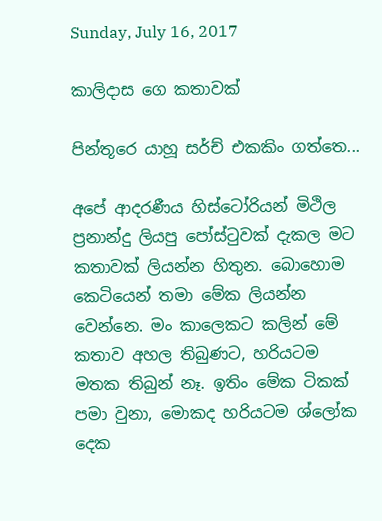Sunday, July 16, 2017

කාලිදාස ගෙ කතාවක්

පින්තූරෙ යාහූ සර්ච් එකකිං ගත්තෙ...

අපේ ආදරණීය හිස්ටෝරියන් මිථිල ප්‍රනාන්දු ලියපු පෝස්ටුවක් දැකල මට කතාවක් ලියන්න හිතුන. බොහොම කෙටියෙන් තමා මේක ලියන්න වෙන්නෙ. මං කාලෙකට කලින් මේ කතාව අහල තිබුණට, හරියටම මතක තිබුන් නෑ. ඉතිං මේක ටිකක් පමා වුනා, මොකද හරියටම ශ්ලෝක දෙක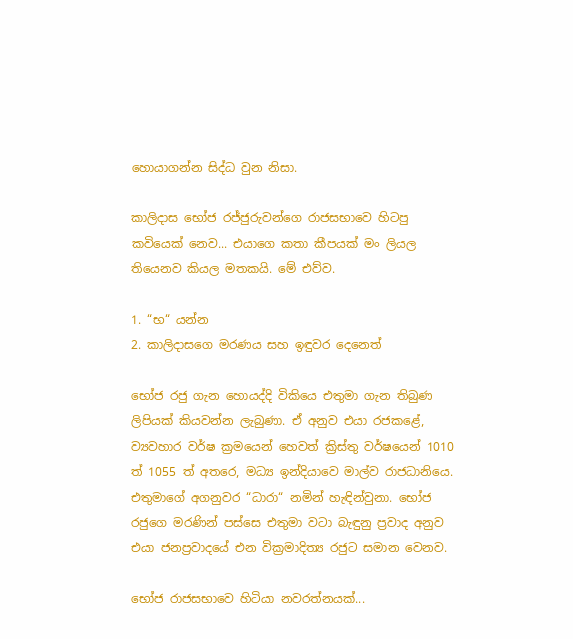හොයාගන්න සිද්ධ වුන නිසා.

කාලිදාස භෝජ රජ්ජුරුවන්ගෙ රාජසභාවෙ හිටපු කවියෙක් නෙව... එයාගෙ කතා කීපයක් මං ලියල තියෙනව කියල මතකයි. මේ එව්ව.

1. “භ“ යන්න
2. කාලිදාසගෙ මරණය සහ ඉඳුවර දෙනෙත්

භෝජ රජු ගැන හොයද්දි විකියෙ එතුමා ගැන තිබුණ ලිපියක් කියවන්න ලැබුණා. ඒ අනුව එයා රජකළේ, ව්‍යවහාර වර්ෂ ක්‍රමයෙන් හෙවත් ක්‍රිස්තු වර්ෂයෙන් 1010 ත් 1055 ත් අතරෙ, මධ්‍ය ඉන්දියාවෙ මාල්ව රාජධානියෙ. එතුමාගේ අගනුවර “ධාරා“ නමින් හැඳින්වුනා. භෝජ රජුගෙ මරණින් පස්සෙ එතුමා වටා බැඳුනු ප්‍රවාද අනුව එයා ජනප්‍රවාදයේ එන වික්‍රමාදිත්‍ය රජුට සමාන වෙනව.

භෝජ රාජසභාවෙ හිටියා නවරත්නයක්...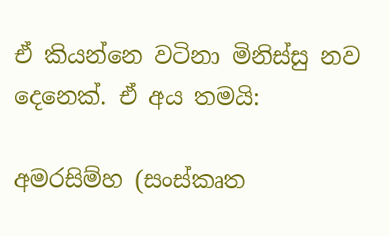ඒ කියන්නෙ වටිනා මිනිස්සු නව දෙනෙක්. ඒ අය තමයි:

අමරසිම්හ (සංස්කෘත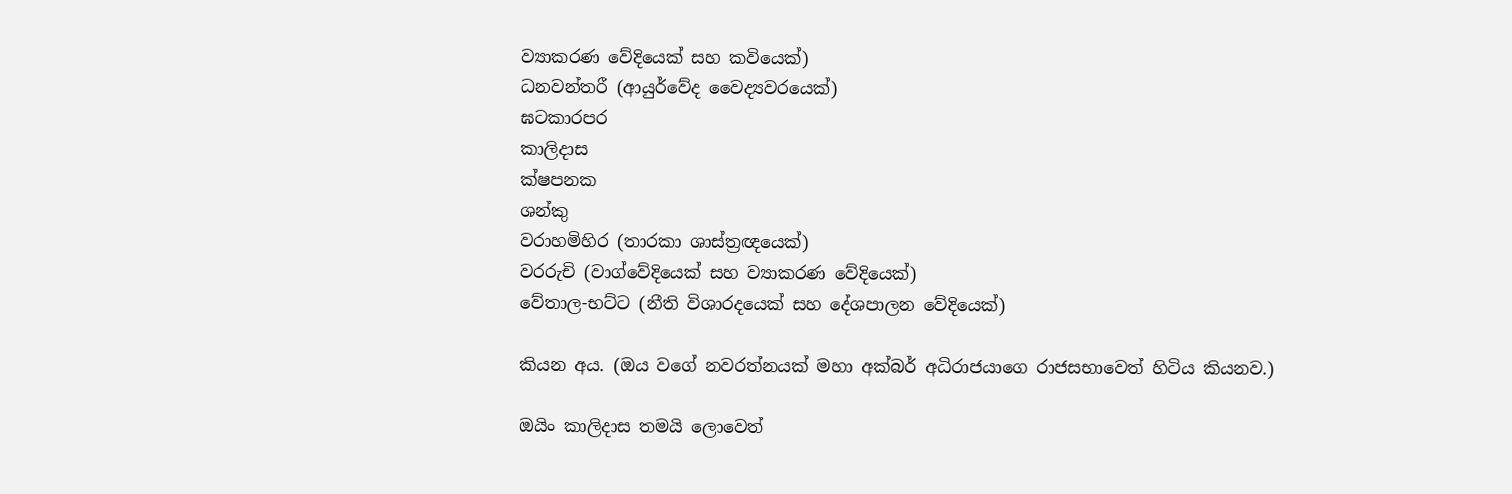ව්‍යාකරණ වේදියෙක් සහ කවියෙක්)
ධනවන්තරී (ආයුර්වේද වෛද්‍යවරයෙක්)
ඝටකාරපර
කාලිදාස
ක්ෂපනක
ශන්කු
වරාහමිහිර (තාරකා ශාස්ත්‍රඥයෙක්)
වරරුචි (වාග්වේදියෙක් සහ ව්‍යාකරණ වේදියෙක්)
වේතාල-භට්ට (නීති විශාරදයෙක් සහ දේශපාලන වේදියෙක්)

කියන අය. (ඔය වගේ නවරත්නයක් මහා අක්බර් අධිරාජයාගෙ රාජසභාවෙත් හිටිය කියනව.)

ඔයිං කාලිදාස තමයි ලොවෙත්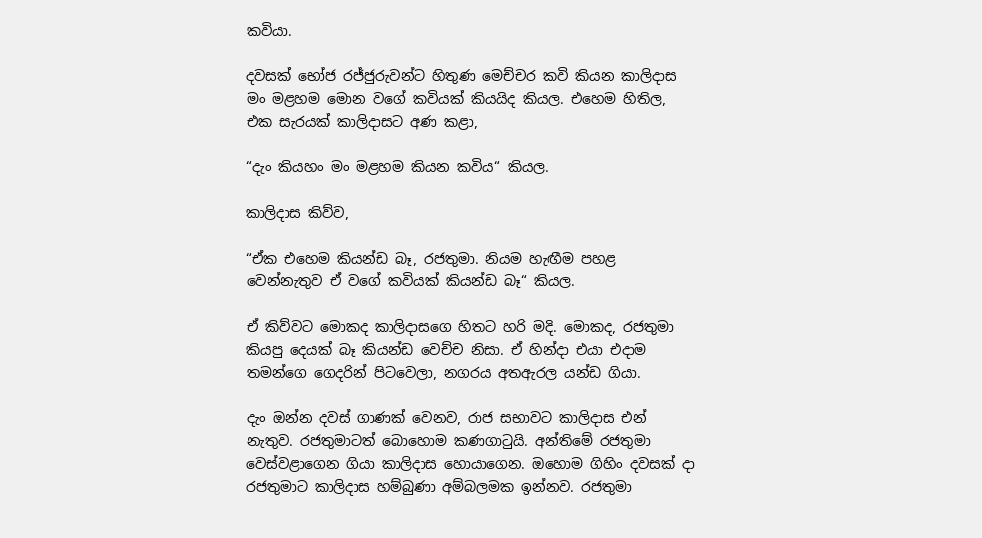කවියා.

දවසක් භෝජ රජ්ජුරුවන්ට හිතුණ මෙච්චර කවි කියන කාලිදාස මං මළහම මොන වගේ කවියක් කියයිද කියල. එහෙම හිතිල, එක සැරයක් කාලිදාසට අණ කළා,

“දැං කියහං මං මළහම කියන කවිය“ කියල.

කාලිදාස කිව්ව,

“ඒක එහෙම කියන්ඩ බෑ, රජතුමා. නියම හැඟීම පහළ වෙන්නැතුව ඒ වගේ කවියක් කියන්ඩ බෑ“ කියල.

ඒ කිව්වට මොකද කාලිදාසගෙ හිතට හරි මදි. මොකද, රජතුමා කියපු දෙයක් බෑ කියන්ඩ වෙච්ච නිසා. ඒ හින්දා එයා එදාම තමන්ගෙ ගෙදරින් පිටවෙලා, නගරය අතඇරල යන්ඩ ගියා.

දැං ඔන්න දවස් ගාණක් වෙනව, රාජ සභාවට කාලිදාස එන් නැතුව. රජතුමාටත් බොහොම කණගාටුයි. අන්තිමේ රජතුමා වෙස්වළාගෙන ගියා කාලිදාස හොයාගෙන. ඔහොම ගිහිං දවසක් දා රජතුමාට කාලිදාස හම්බුණා අම්බලමක ඉන්නව. රජතුමා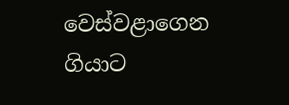වෙස්වළාගෙන ගියාට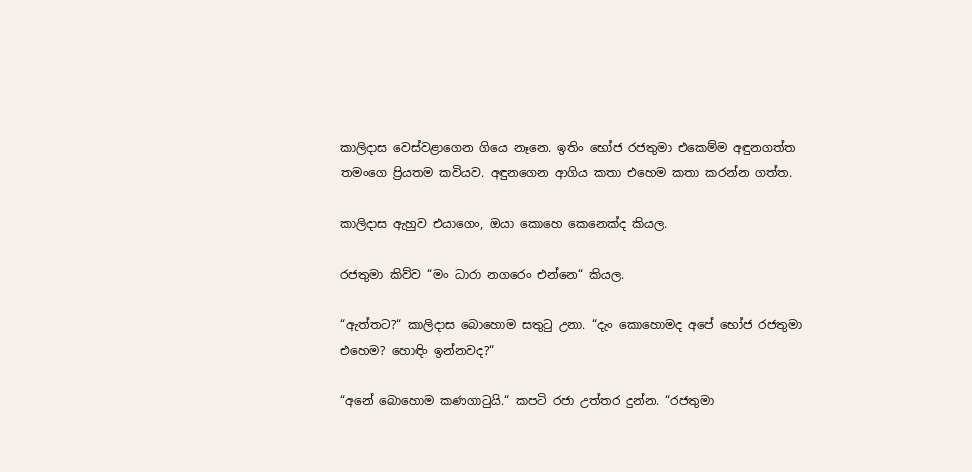කාලිදාස වෙස්වළාගෙන ගියෙ නෑනෙ. ඉතිං භෝජ රජතුමා එකෙම්ම අඳුනගත්ත තමංගෙ ප්‍රියතම කවියව. අඳුනගෙන ආගිය කතා එහෙම කතා කරන්න ගත්ත.

කාලිදාස ඇහුව එයාගෙං, ඔයා කොහෙ කෙනෙක්ද කියල.

රජතුමා කිව්ව “මං ධාරා නගරෙං එන්නෙ“ කියල.

“ඇත්තට?“ කාලිදාස බොහොම සතුටු උනා. “දැං කොහොමද අපේ භෝජ රජතුමා එහෙම? හොඳිං ඉන්නවද?“

“අනේ බොහොම කණගාටුයි.“ කපටි රජා උත්තර දුන්න. “රජතුමා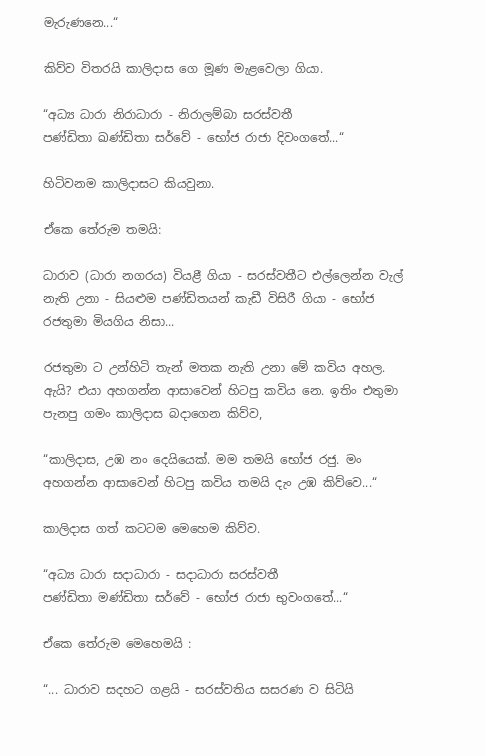මැරුණනෙ...“

කිව්ව විතරයි කාලිදාස ගෙ මූණ මැළවෙලා ගියා.

“අධ්‍ය ධාරා නිරාධාරා - නිරාලම්බා සරස්වතී
පණ්ඩිතා ඛණ්ඩිතා සර්වේ - භෝජ රාජා දිවංගතේ...“

හිටිවනම කාලිදාසට කියවුනා.

ඒකෙ තේරුම තමයි:

ධාරාව (ධාරා නගරය) වියළී ගියා - සරස්වතීට එල්ලෙන්න වැල් නැති උනා - සියළුම පණ්ඩිතයන් කැඩී විසිරී ගියා - භෝජ රජතුමා මියගිය නිසා...

රජතුමා ට උන්හිටි තැන් මතක නැති උනා මේ කවිය අහල. ඇයි? එයා අහගන්න ආසාවෙන් හිටපු කවිය නෙ. ඉතිං එතුමා පැනපු ගමං කාලිදාස බදාගෙන කිව්ව,

“කාලිදාස, උඹ නං දෙයියෙක්. මම තමයි භෝජ රජු. මං අහගන්න ආසාවෙන් හිටපු කවිය තමයි දැං උඹ කිව්වෙ...“

කාලිදාස ගත් කටටම මෙහෙම කිව්ව.

“අධ්‍ය ධාරා සදාධාරා - සදාධාරා සරස්වතී
පණ්ඩිතා මණ්ඩිතා සර්වේ - භෝජ රාජා භුවංගතේ...“

ඒකෙ තේරුම මෙහෙමයි :

“... ධාරාව සදහට ගළයි - සරස්වතිය සසරණ ව සිටියි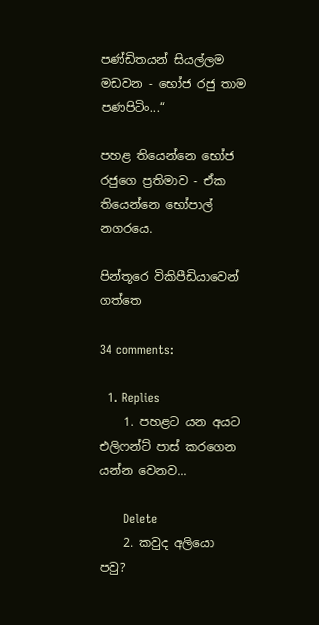පණ්ඩිතයන් සියල්ලම මඩවන - භෝජ රජු තාම පණපිටිං...“

පහළ තියෙන්නෙ භෝජ රජුගෙ ප්‍රතිමාව - ඒක තියෙන්නෙ භෝපාල් නගරයෙ.

පින්තූරෙ විකිපීඩියාවෙන් ගත්තෙ

34 comments:

  1. Replies
    1. පහළට යන අයට එලිෆන්ට් පාස් කරගෙන යන්න වෙනව...

      Delete
    2. කවුද අලියො පවු?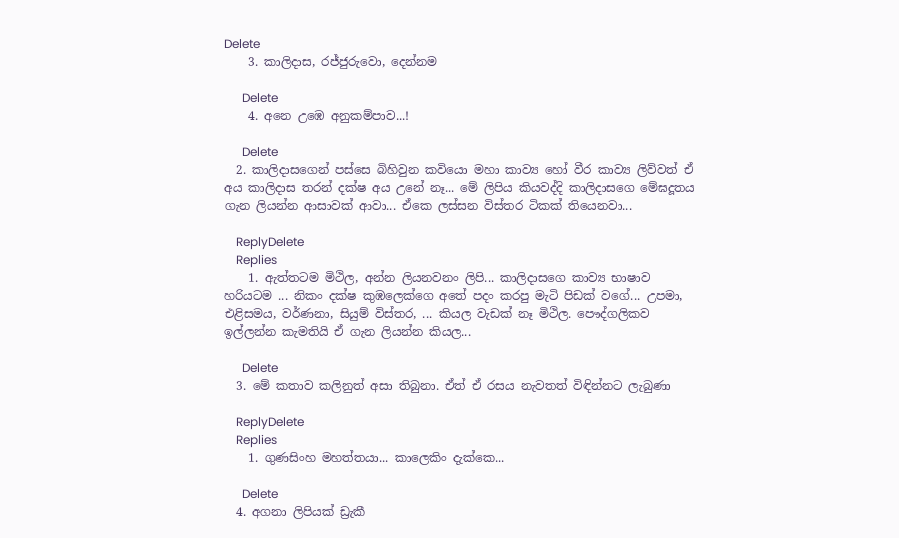Delete
    3. කාලිදාස, රජ්ජුරුවො, දෙන්නම

      Delete
    4. අනෙ උඹෙ අනුකම්පාව...!

      Delete
  2. කාලිදාසගෙන් පස්සෙ බිහිවුන කවියො මහා කාව්‍ය හෝ වීර කාව්‍ය ලිව්වත් ඒ අය කාලිදාස තරන් දක්ෂ අය උනේ නෑ... මේ ලිපිය කියවද්දි කාලිදාසගෙ මේඝදූතය ගැන ලියන්න ආසාවක් ආවා... ඒකෙ ලස්සන විස්තර ටිකක් තියෙනවා...

    ReplyDelete
    Replies
    1. ඇත්තටම මිථිල, අන්න ලියනවනං ලිපි... කාලිදාසගෙ කාව්‍ය භාෂාව හරියටම ... නිකං දක්ෂ කුඹලෙක්ගෙ අතේ පදං කරපු මැටි පිඩක් වගේ... උපමා, එළිසමය, වර්ණනා, සියුම් විස්තර, ... කියල වැඩක් නෑ මිථිල. පෞද්ගලිකව ඉල්ලන්න කැමතියි ඒ ගැන ලියන්න කියල...

      Delete
  3. මේ කතාව කලිනුත් අසා තිබුනා. ඒත් ඒ රසය නැවතත් විඳින්නට ලැබුණා

    ReplyDelete
    Replies
    1. ගුණසිංහ මහත්තයා... කාලෙකිං දැක්කෙ...

      Delete
  4. අගනා ලිපියක් ඩ්‍රැකී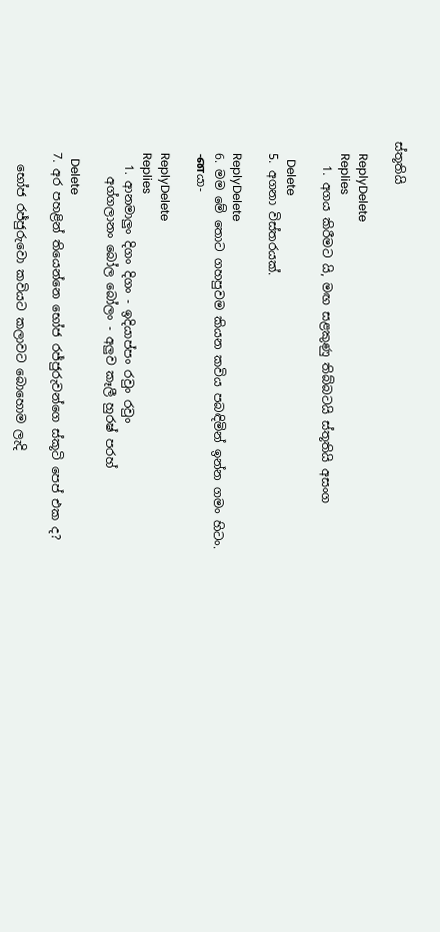ස්තූතියි

    ReplyDelete
    Replies
    1. අගය කිරීමට යි, මඟ සළකුණු තිබ්බටයි ස්තූතියි අසංග

      Delete
  5. අගනා විස්තරයක්.

    ReplyDelete
  6. මම මේ තොට ගහපුවම කියන කවිය පබඳිමින් ඉන්න ගමං හිටං.
    -னයා-

    ReplyDelete
    Replies
    1. ආනමාලුං දිගං දිගං - ඉදියාප්පං රවුං රවුං
      අග්ගලානං බෝල බෝලං - අලුව කෑලී හුරෂ් පරහ්

      Delete
  7. අර පහළින් තියෙන්නෙ භෝජ රජ්ජුරුවන්ගෙ ස්කූටි පෙප් එක ද?

    භෝජ රජ්ජුරුවො කවියට කලාවට බොහොම ලැදි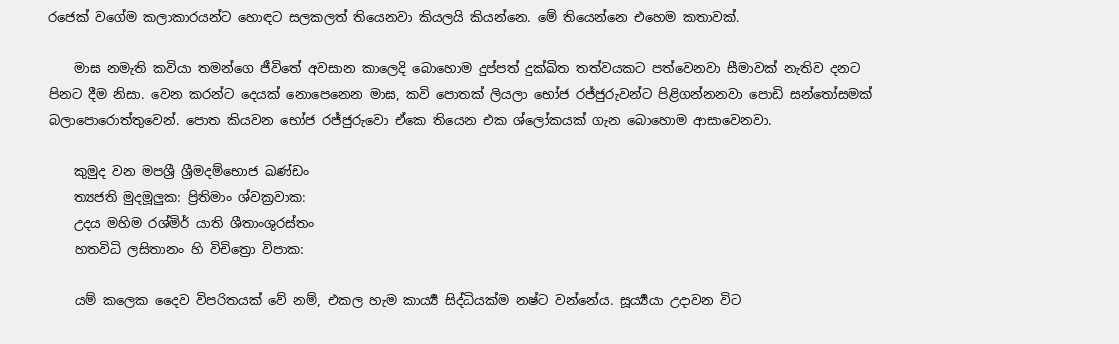රජෙක් වගේම කලාකාරයන්ට හොඳට සලකලත් තියෙනවා කියලයි කියන්නෙ. මේ තියෙන්නෙ එහෙම කතාවක්.

    මාඝ නමැති කවියා තමන්ගෙ ජීවිතේ අවසාන කාලෙදි බොහොම දුප්පත් දුක්ඛිත තත්වයකට පත්වෙනවා සීමාවක් නැතිව දනට පිනට දීම නිසා. වෙන කරන්ට දෙයක් නොපෙනෙන මාඝ, කවි පොතක් ලියලා භෝජ රජ්ජුරුවන්ට පිළිගන්නනවා පොඩි සන්තෝසමක් බලාපොරොත්තුවෙන්. පොත කියවන භෝජ රජ්ජුරුවො ඒකෙ තියෙන එක ශ්ලෝකයක් ගැන බොහොම ආසාවෙනවා.

    කුමුද වන මපශ්‍රී ශ්‍රීමදම්භොජ ඛණ්ඩං
    ත්‍යජති මුදමූලුක: ප්‍රිතිමාං ශ්වක්‍රවාක:
    උදය මහිම රශ්මිර් යාති ශීතාංශුරස්තං
    හතවිධි ලසිතානං හි විචිත්‍රො විපාක:

    යම් කලෙක දෛව විපරිතයක් වේ නම්, එකල හැම කාර්‍ය්‍ය සිද්ධියක්ම නෂ්ට වන්නේය. සූර්‍ය්‍යයා උදාවන විට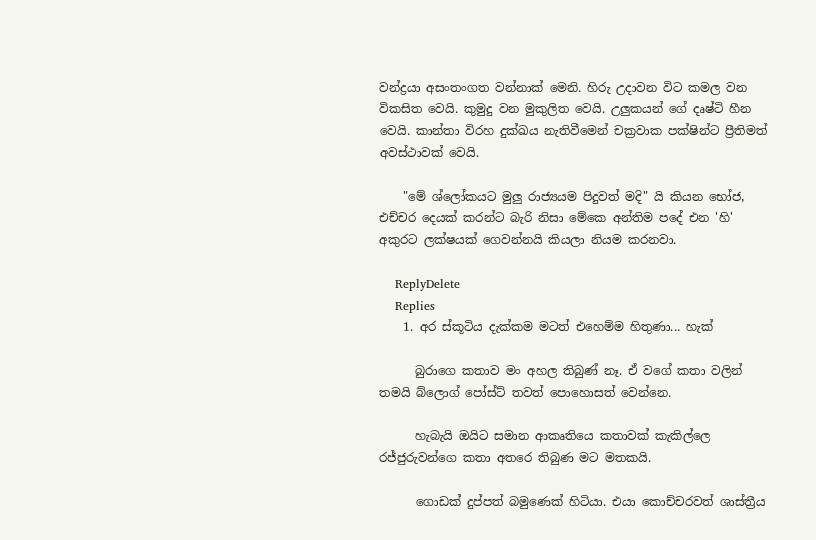වන්ද්‍රයා අසංතංගත වන්නාක් මෙනි. හිරු උදාවන විට කමල වන විකසිත වෙයි. කුමුදු වන මුකුලිත වෙයි. උලුකයන් ගේ දෘෂ්ටි හීන වෙයි. කාන්තා විරහ දුක්ඛය නැතිවීමෙන් චක්‍රවාක පක්ෂින්ට ප්‍රීතිමත් අවස්ථාවක් වෙයි.

    "මේ ශ්ලෝකයට මුලු රාජ්‍යයම පිදුවත් මදි" යි කියන භෝජ, එච්චර දෙයක් කරන්ට බැරි නිසා මේකෙ අන්තිම පදේ එන 'හි' අකුරට ලක්ෂයක් ගෙවන්නයි කියලා නියම කරනවා.

    ReplyDelete
    Replies
    1. අර ස්කූටිය දැක්කම මටත් එහෙම්ම හිතුණා... හැක්

      බුරාගෙ කතාව මං අහල තිබුණ් නෑ. ඒ වගේ කතා වලින් තමයි බ්ලොග් පෝස්ට් තවත් පොහොසත් වෙන්නෙ.

      හැබැයි ඔයිට සමාන ආකෘතියෙ කතාවක් කැකිල්ලෙ රජ්ජුරුවන්ගෙ කතා අතරෙ තිබුණ මට මතකයි.

      ගොඩක් දුප්පත් බමුණෙක් හිටියා. එයා කොච්චරවත් ශාස්ත්‍රීය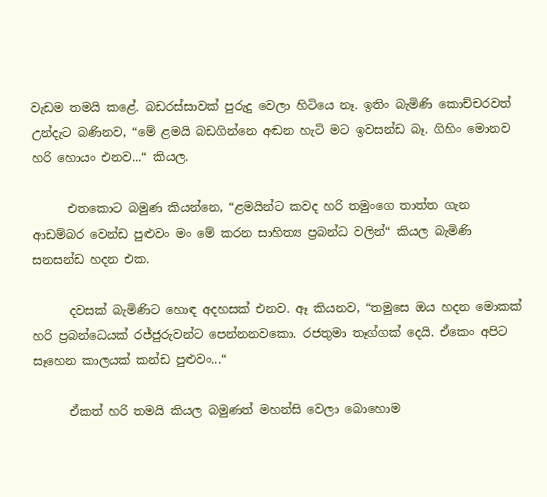වැඩම තමයි කළේ. බඩරස්සාවක් පුරුදු වෙලා හිටියෙ නෑ. ඉතිං බැමිණි කොච්චරවත් උන්දැට බණිනව, “මේ ළමයි බඩගින්නෙ අඬන හැටි මට ඉවසන්ඩ බෑ. ගිහිං මොනව හරි හොයං එනව...“ කියල.

      එතකොට බමුණ කියන්නෙ, “ළමයින්ට කවද හරි තමුංගෙ තාත්ත ගැන ආඩම්බර වෙන්ඩ පුළුවං මං මේ කරන සාහිත්‍ය ප්‍රබන්ධ වලින්“ කියල බැමිණි සනසන්ඩ හදන එක.

      දවසක් බැමිණිට හොඳ අදහසක් එනව. ඈ කියනව, “තමුසෙ ඔය හදන මොකක් හරි ප්‍රබන්ධෙයක් රජ්ජුරුවන්ට පෙන්නනවකො. රජතුමා තෑග්ගක් දෙයි. ඒකෙං අපිට සෑහෙන කාලයක් කන්ඩ පුළුවං...“

      ඒකත් හරි තමයි කියල බමුණත් මහන්සි වෙලා බොහොම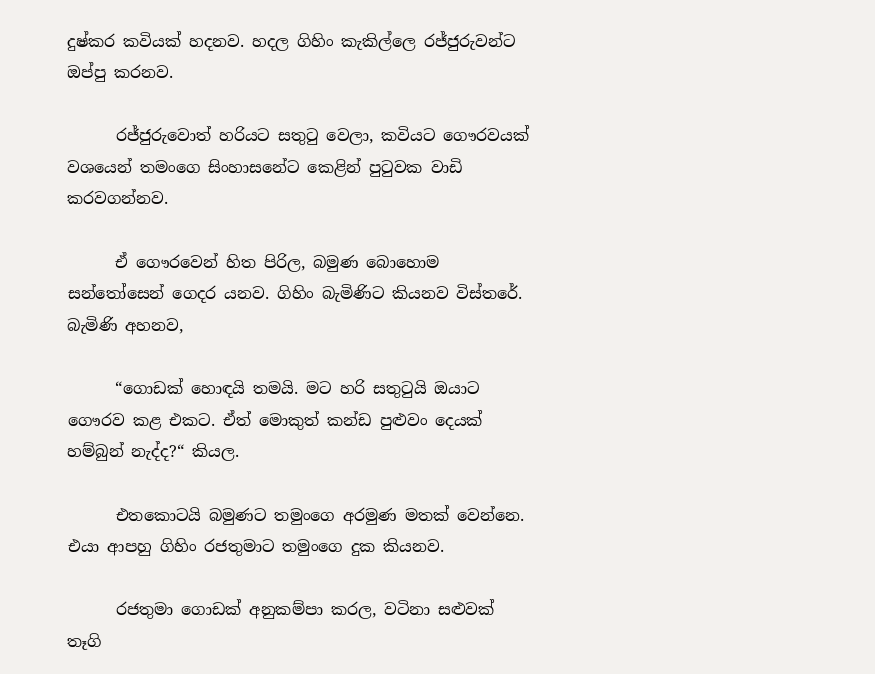දුෂ්කර කවියක් හදනව. හදල ගිහිං කැකිල්ලෙ රජ්ජුරුවන්ට ඔප්පු කරනව.

      රජ්ජුරුවොත් හරියට සතුටු වෙලා, කවියට ගෞරවයක් වශයෙන් තමංගෙ සිංහාසනේට කෙළින් පුටුවක වාඩි කරවගන්නව.

      ඒ ගෞරවෙන් හිත පිරිල, බමුණ බොහොම සන්තෝසෙන් ගෙදර යනව. ගිහිං බැමිණිට කියනව විස්තරේ. බැමිණි අහනව,

      “ගොඩක් හොඳයි තමයි. මට හරි සතුටුයි ඔයාට ගෞරව කළ එකට. ඒත් මොකුත් කන්ඩ පුළුවං දෙයක් හම්බුන් නැද්ද?“ කියල.

      එතකොටයි බමුණට තමුංගෙ අරමුණ මතක් වෙන්නෙ. එයා ආපහු ගිහිං රජතුමාට තමුංගෙ දුක කියනව.

      රජතුමා ගොඩක් අනුකම්පා කරල, වටිනා සළුවක් තෑගි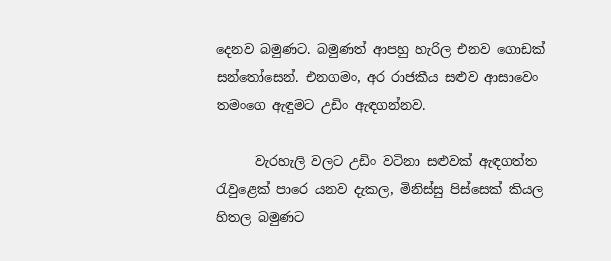දෙනව බමුණට. බමුණත් ආපහු හැරිල එනව ගොඩක් සන්තෝසෙන්. එනගමං, අර රාජකීය සළුව ආසාවෙං තමංගෙ ඇඳුමට උඩිං ඇඳගන්නව.

      වැරහැලි වලට උඩිං වටිනා සළුවක් ඇඳගත්ත රැවුළෙක් පාරෙ යනව දැකල, මිනිස්සු පිස්සෙක් කියල හිතල බමුණට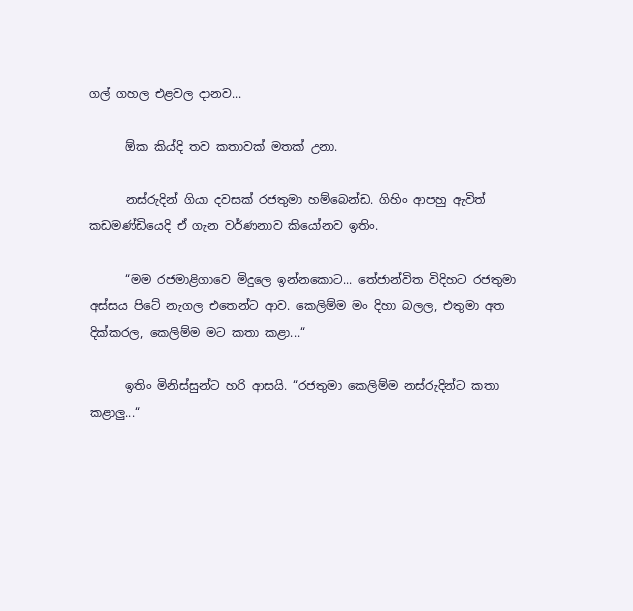ගල් ගහල එළවල දානව...

      ඕක කිය්දි තව කතාවක් මතක් උනා.

      නස්රුදින් ගියා දවසක් රජතුමා හම්බෙන්ඩ. ගිහිං ආපහු ඇවිත් කඩමණ්ඩියෙදි ඒ ගැන වර්ණනාව කියෝනව ඉතිං.

      “මම රජමාළිගාවෙ මිදුලෙ ඉන්නකොට... තේජාන්විත විදිහට රජතුමා අස්සය පිටේ නැගල එතෙන්ට ආව. කෙලිම්ම මං දිහා බලල, එතුමා අත දික්කරල, කෙලිම්ම මට කතා කළා...“

      ඉතිං මිනිස්සුන්ට හරි ආසයි. “රජතුමා කෙලිම්ම නස්රුදින්ට කතා කළාලු...“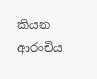කියන ආරංචිය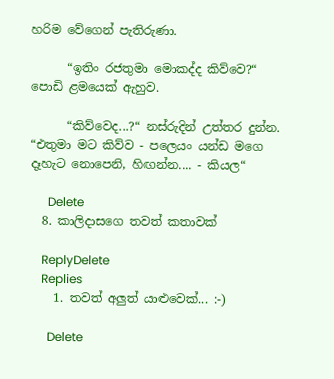හරිම වේගෙන් පැතිරුණා.

      “ඉතිං රජතුමා මොකද්ද කිව්වෙ?“ පොඩි ළමයෙක් ඇහුව.

      “කිව්වෙද...?“ නස්රුදින් උත්තර දුන්න. “එතුමා මට කිව්ව - පලෙයං යන්ඩ මගෙ දෑහැට නොපෙනි, හිඟන්න.... - කියල“

      Delete
  8. කාලිදාසගෙ තවත් කතාවක්

    ReplyDelete
    Replies
    1. තවත් අලුත් යාළුවෙක්... :-)

      Delete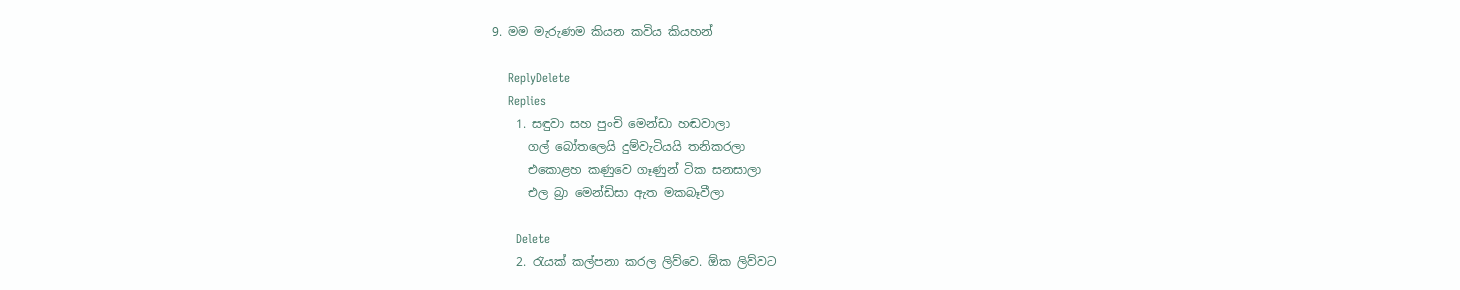9. මම මැරුණම කියන කවිය කියහන්

    ReplyDelete
    Replies
    1. සඳුවා සහ පුංචි මෙන්ඩා හඬවාලා
      ගල් බෝතලෙයි දුම්වැටියයි තනිකරලා
      එකොළහ කණුවෙ ගෑණුන් ටික සනසාලා
      එල බ්‍රා මෙන්ඩිසා ඇත මකබෑවීලා

      Delete
    2. රැයක් කල්පනා කරල ලිව්වෙ. ඕක ලිව්වට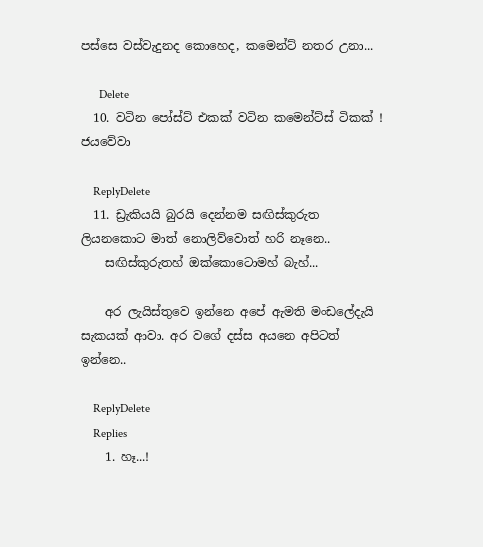පස්සෙ වස්වැදුනද කොහෙද, කමෙන්ට් නතර උනා...

      Delete
  10. වටින පෝස්ට් එකක් වටින කමෙන්ට්ස් ටිකක් ! ජයවේවා

    ReplyDelete
  11. ඩ්‍රැකියයි බුරයි දෙන්නම සඟිස්කුරුත ලියනකොට මාත් නොලිව්වොත් හරි නෑනෙ..
    සඟිස්කුරුතහ් ඔක්කොටොමහ් බැහ්...

    අර ලැයිස්තුවෙ ඉන්නෙ අපේ ඇමති මංඩලේදැයි සැකයක් ආවා. අර වගේ දස්ස අයනෙ අපිටත් ඉන්නෙ..

    ReplyDelete
    Replies
    1. හෑ...!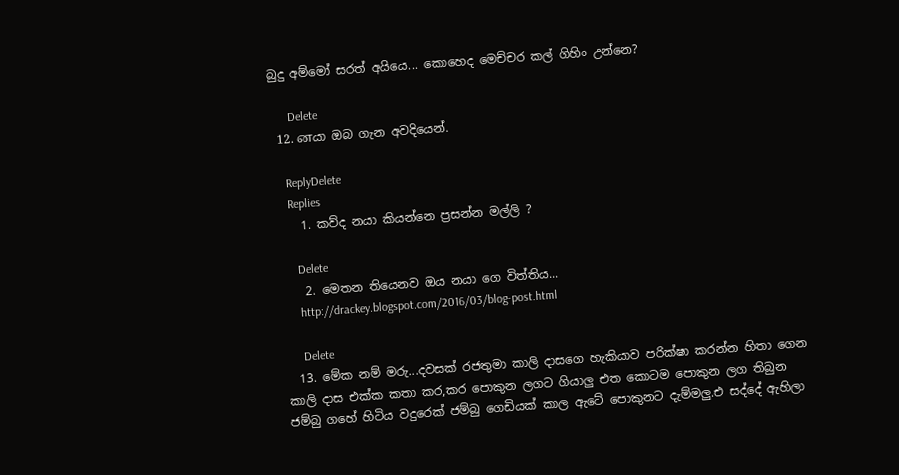බුදු අම්මෝ සරත් අයියෙ... කොහෙද මෙච්චර කල් ගිහිං උන්නෙ?

      Delete
  12. னයා ඔබ ගැන අවදියෙන්.

    ReplyDelete
    Replies
    1. කව්ද නයා කියන්නෙ ප්‍රසන්න මල්ලි ?

      Delete
    2. මෙතන තියෙනව ඔය නයා ගෙ විත්තිය...
      http://drackey.blogspot.com/2016/03/blog-post.html

      Delete
  13. මේක නම් මරු...දවසක් රජතුමා කාලි දාසගෙ හැකියාව පරික්ෂා කරන්න හිතා ගෙන කාලි දාස එක්ක කතා කර,කර පොකුන ලගට ගියාලු එත කොටම පොකුන ලග තිබුන ජම්බු ගහේ හිටිය වදුරෙක් ජම්බු ගෙඩියක් කාල ඇටේ පොකුනට දැම්මලු.එ සද්දේ ඇහිලා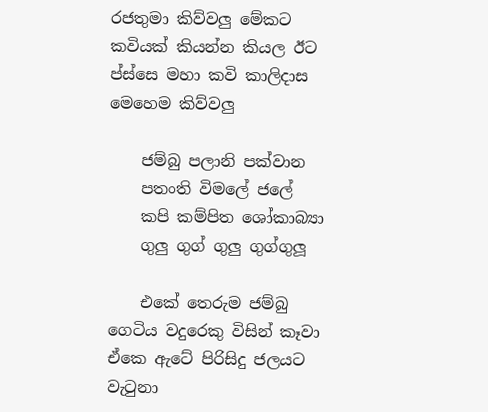රජතුමා කිව්වලු මේකට කවියක් කියන්න කියල ඊට ප්ස්සෙ මහා කවි කාලිදාස මෙහෙම කිව්වලු

    ජම්බු පලානි පක්වාන
    පතංති විමලේ ජලේ
    කපි කම්පිත ශෝකාබ්‍යා
    ගුලු ගුග් ගුලු ගුග්ගුලූ

    එකේ තෙරුම ජම්බු ගෙටිය වදුරෙකු විසින් කෑවා ඒකෙ ඇටේ පිරිසිදු ජලයට වැටුනා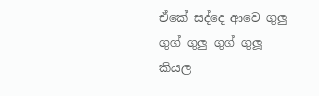ඒකේ සද්දෙ ආවෙ ගුලු ගුග් ගුලු ගුග් ගුලූ කියල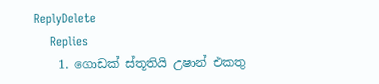ReplyDelete
    Replies
    1. ගොඩක් ස්තූතියි උෂාන් එකතු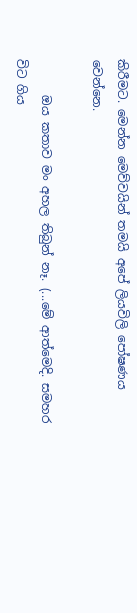කිරීමට. මෙන්න මෙව්වයින් තමයි අපේ ලියවිලි පෝෂණය වෙන්නෙ.

      ඔය කතාව මං අහල තිබුන් නෑ. (...මේ ආත්මෙදි. සමහර විට ගිය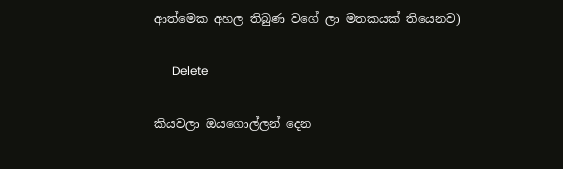ආත්මෙක අහල තිබුණ වගේ ලා මතකයක් තියෙනව)

      Delete

කියවලා ඔයගොල්ලන් දෙන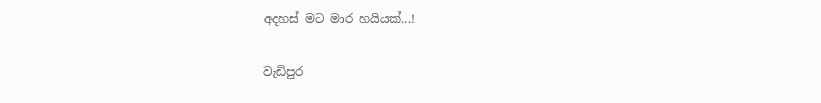අදහස් මට මාර හයියක්...!

වැඩිපුර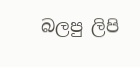බලපු ලිපි